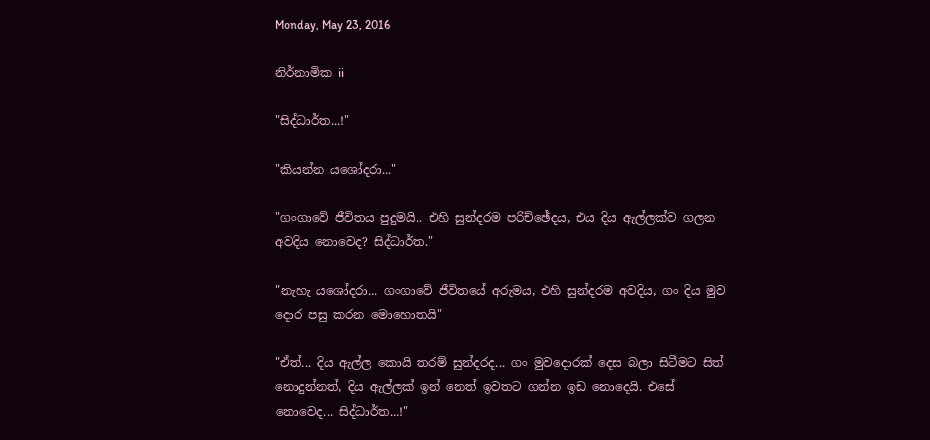Monday, May 23, 2016

නිර්නාමික ii

"සිද්ධාර්ත...!"

"කියන්න යශෝදරා..."

"ගංගාවේ ජීවිතය පුදුමයි.. එහි සුන්දරම පරිච්ඡේදය, එය දිය ඇල්ලක්ව ගලන අවදිය නොවෙද? සිද්ධාර්ත."

"නැහැ යශෝදරා... ගංගාවේ ජීවිතයේ අරුමය, එහි සුන්දරම අවදිය, ගං දිය මුව දොර පසු කරන මොහොතයි"

"ඒත්... දිය ඇල්ල කොයි තරම් සුන්දරද... ගං මුවදොරක් දෙස බලා සිටීමට සිත් නොදුන්නත්, දිය ඇල්ලක් ඉන් නෙත් ඉවතට ගන්න ඉඩ නොදෙයි. එසේ නොවෙද... සිද්ධාර්ත...!"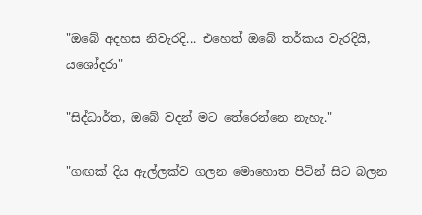"ඔබේ අදහස නිවැරදි... එහෙත් ඔබේ තර්කය වැරදියි, යශෝදරා"

"සිද්ධාර්ත, ඔබේ වදන් මට තේරෙන්නෙ නැහැ."

"ගඟක් දිය ඇල්ලක්ව ගලන මොහොත පිටින් සිට බලන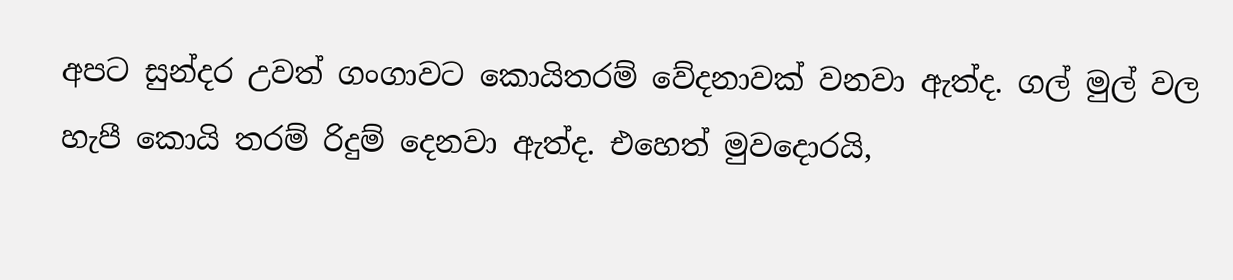අපට සුන්දර උවත් ගංගාවට කොයිතරම් වේදනාවක් වනවා ඇත්ද. ගල් මුල් වල හැපී කොයි තරම් රිදුම් දෙනවා ඇත්ද. එහෙත් මුවදොරයි,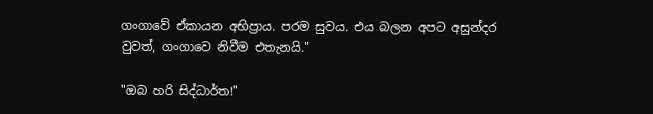ගංගාවේ ඒකායන අභිප්‍රාය. පරම සුවය. එය බලන අපට අසුන්දර වුවත්, ගංගාවෙ නිවීම එතැනයි."

"ඔබ හරි සිද්ධාර්ත!"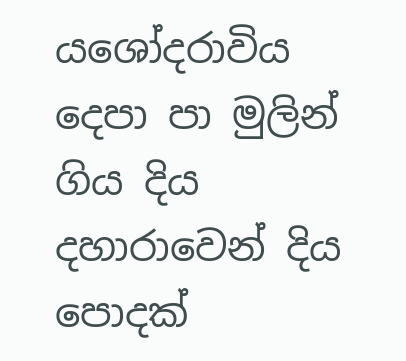යශෝදරාවිය දෙපා පා මුලින් ගිය දිය දහාරාවෙන් දිය පොදක්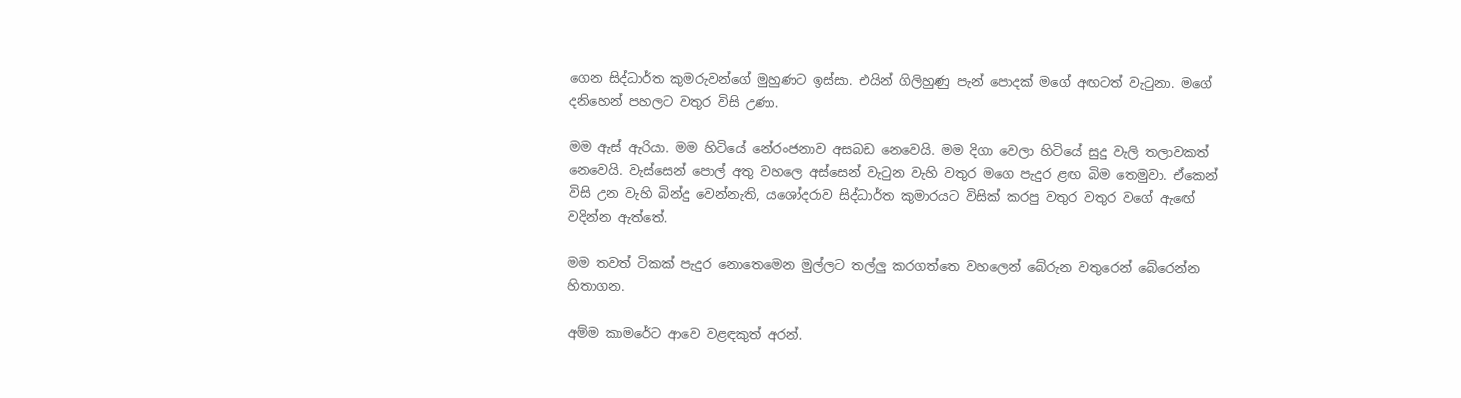ගෙන සිද්ධාර්ත කුමරුවන්ගේ මුහුණට ඉස්සා. එයින් ගිලිහුණු පැන් පොදක් මගේ අඟටත් වැටුනා. මගේ දනිහෙන් පහලට වතුර විසි උණා.

මම ඇස් ඇරියා. මම හිටියේ නේරංජනාව අසබඩ නෙවෙයි. මම දිගා වෙලා හිටියේ සුදු වැලි තලාවකත් නෙවෙයි. වැස්සෙන් පොල් අතු වහලෙ අස්සෙන් වැටුන වැහි වතුර මගෙ පැදුර ළඟ බිම තෙමුවා. ඒකෙන් විසි උන වැහි බින්දු වෙන්නැති, යශෝදරාව සිද්ධාර්ත කුමාරයට විසික් කරපු වතුර වතුර වගේ ඇඟේ වදින්න ඇත්තේ.

මම තවත් ටිකක් පැදුර නොතෙමෙන මුල්ලට තල්ලු කරගත්තෙ වහලෙන් බේරුන වතුරෙන් බේරෙන්න හිතාගන.

අම්ම කාමරේට ආවෙ වළඳකුත් අරන්.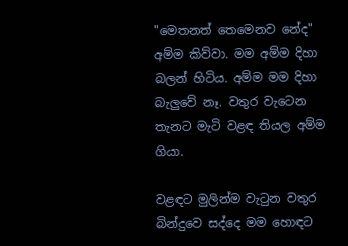"මෙතනත් තෙමෙනව නේද" අම්ම කිව්වා. මම අම්ම දිහා බලන් හිටිය. අම්ම මම දිහා බැලුවේ නෑ. වතුර වැටෙන තැනට මැටි වළඳ තියල අම්ම ගියා.

වළඳට මුලින්ම වැටුන වතුර බින්දුවෙ සද්දෙ මම හොඳට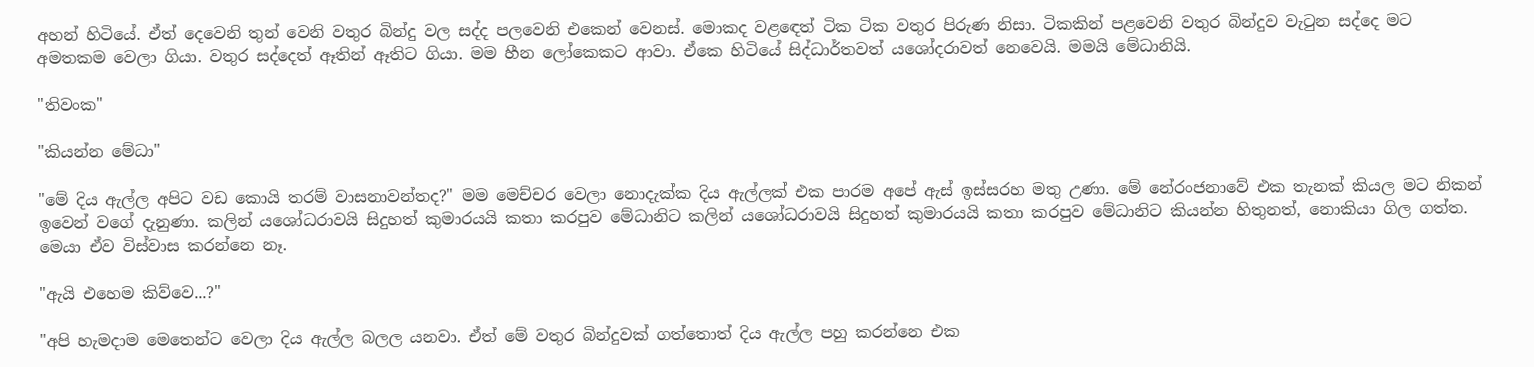අහන් හිටියේ. ඒත් දෙවෙනි තුන් වෙනි වතුර බින්දු වල සද්ද පලවෙනි එකෙන් වෙනස්. මොකද වළඳෙත් ටික ටික වතුර පිරුණ නිසා. ටිකකින් පළවෙනි වතුර බින්දුව වැටුන සද්දෙ මට අමතකම වෙලා ගියා. වතුර සද්දෙත් ඈතින් ඈතිට ගියා. මම හීන ලෝකෙකට ආවා. ඒකෙ හිටියේ සිද්ධාර්තවත් යශෝදරාවත් නෙවෙයි. මමයි මේධානියි.

"තිවංක"

"කියන්න මේධා"

"මේ දිය ඇල්ල අපිට වඩ කොයි තරම් වාසනාවන්තද?" මම මෙච්චර වෙලා නොදැක්ක දිය ඇල්ලක් එක පාරම අපේ ඇස් ඉස්සරහ මතු උණා. මේ නේරංජනාවේ එක තැනක් කියල මට නිකන් ඉවෙන් වගේ දැනුණා. කලින් යශෝධරාවයි සිදුහත් කුමාරයයි කතා කරපුව මේධානිට කලින් යශෝධරාවයි සිදුහත් කුමාරයයි කතා කරපුව මේධානිට කියන්න හිතුනත්, නොකියා ගිල ගත්ත. මෙයා ඒව විස්වාස කරන්නෙ නෑ.

"ඇයි එහෙම කිව්වෙ...?"

"අපි හැමදාම මෙතෙන්ට වෙලා දිය ඇල්ල බලල යනවා. ඒත් මේ වතුර බින්දුවක් ගත්තොත් දිය ඇල්ල පහු කරන්නෙ එක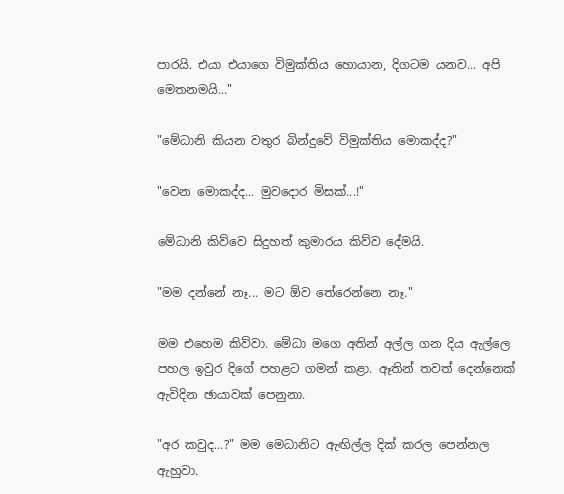පාරයි. එයා එයාගෙ විමුක්තිය හොයාන, දිගටම යනව... අපි මෙතනමයි..."

"මේධානි කියන වතුර බින්දුවේ විමුක්තිය මොකද්ද?"

"වෙන මොකද්ද... මුවදොර මිසක්...!"

මේධානි කිව්වෙ සිදුහත් කුමාරය කිව්ව දේමයි.

"මම දන්නේ නෑ... මට ඕව තේරෙන්නෙ නෑ."

මම එහෙම කිව්වා. මේධා මගෙ අතින් අල්ල ගන දිය ඇල්ලෙ පහල ඉවුර දිගේ පහළට ගමන් කළා. ඈතින් තවත් දෙන්නෙක් ඇවිදින ඡායාවක් පෙනුනා.

"අර කවුද...?" මම මෙධානිට ඇඟිල්ල දික් කරල පෙන්නල ඇහුවා.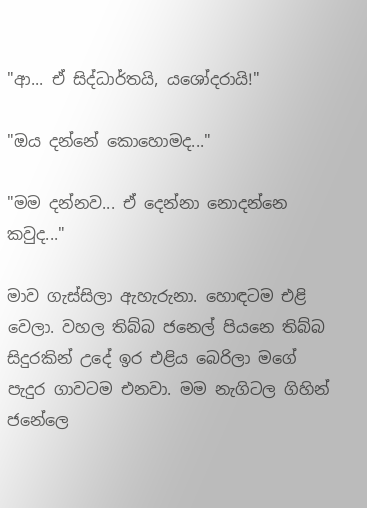"ආ... ඒ සිද්ධාර්තයි, යශෝදරායි!"

"ඔය දන්නේ කොහොමද..."

"මම දන්නව... ඒ දෙන්නා නොදන්නෙ කවුද..."

මාව ගැස්සිලා ඇහැරුනා. හොඳටම එළි වෙලා. වහල තිබ්බ ජනෙල් පියනෙ තිබ්බ සිදුරකින් උදේ ඉර එළිය බෙරිලා මගේ පැදුර ගාවටම එනවා. මම නැගිටල ගිහින් ජනේලෙ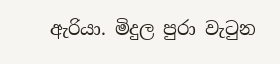ඇරියා. මිදුල පුරා වැටුන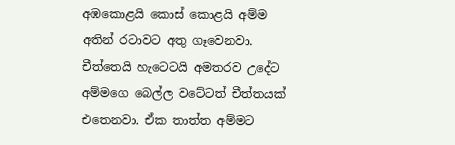අඹකොළයි කොස් කොළයි අම්ම අතින් රටාවට අතු ගෑවෙනවා. චීත්තෙයි හැටෙටයි අමතරව උදේට අම්මගෙ බෙල්ල වටේටත් චීත්තයක් එතෙනවා. ඒක තාත්ත අම්මට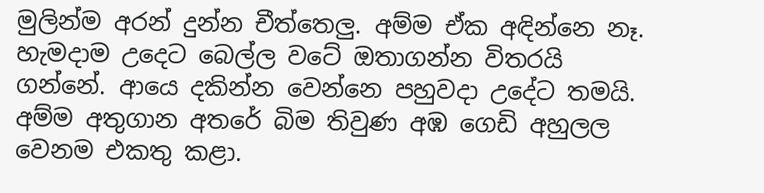මුලින්ම අරන් දුන්න චීත්තෙලු. අම්ම ඒක අඳින්නෙ නෑ. හැමදාම උදෙට බෙල්ල වටේ ඔතාගන්න විතරයි ගන්නේ. ආයෙ දකින්න වෙන්නෙ පහුවදා උදේට තමයි. අම්ම අතුගාන අතරේ බිම තිවුණ අඹ ගෙඩි අහුලල වෙනම එකතු කළා.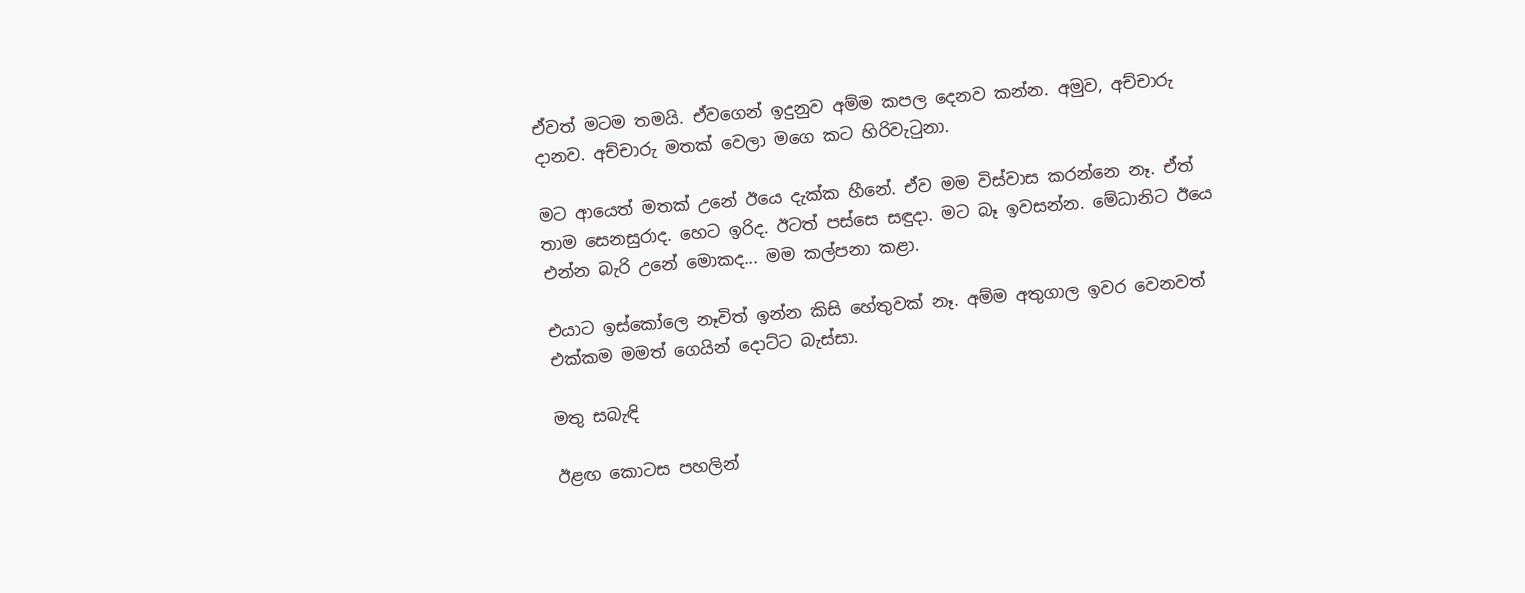ඒවත් මටම තමයි. ඒවගෙන් ඉදුනුව අම්ම කපල දෙනව කන්න. අමුව, අච්චාරු දානව. අච්චාරු මතක් වෙලා මගෙ කට හිරිවැටුනා.

මට ආයෙත් මතක් උනේ ඊයෙ දැක්ක හීනේ. ඒව මම විස්වාස කරන්නෙ නෑ. ඒත් තාම සෙනසුරාද. හෙට ඉරිද. ඊටත් පස්සෙ සඳුදා. මට බෑ ඉවසන්න. මේධානිට ඊයෙ එන්න බැරි උනේ මොකද... මම කල්පනා කළා.

එයාට ඉස්කෝලෙ නෑවිත් ඉන්න කිසි හේතුවක් නෑ. අම්ම අතුගාල ඉවර වෙනවත් එක්කම මමත් ගෙයින් දොට්ට බැස්සා.

මතු සබැඳි

ඊළඟ කොටස පහලින්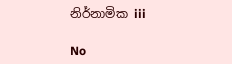නිර්නාමික iii

No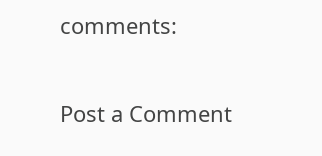comments:

Post a Comment